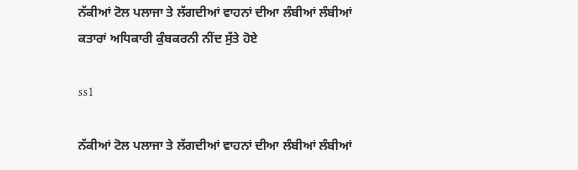ਨੱਕੀਆਂ ਟੋਲ ਪਲਾਜਾ ਤੇ ਲੱਗਦੀਆਂ ਵਾਹਨਾਂ ਦੀਆ ਲੰਬੀਆਂ ਲੰਬੀਆਂ ਕਤਾਰਾਂ ਅਧਿਕਾਰੀ ਕੁੰਬਕਰਨੀ ਨੀਂਦ ਸੁੱਤੇ ਹੋਏ

ss1

ਨੱਕੀਆਂ ਟੋਲ ਪਲਾਜਾ ਤੇ ਲੱਗਦੀਆਂ ਵਾਹਨਾਂ ਦੀਆ ਲੰਬੀਆਂ ਲੰਬੀਆਂ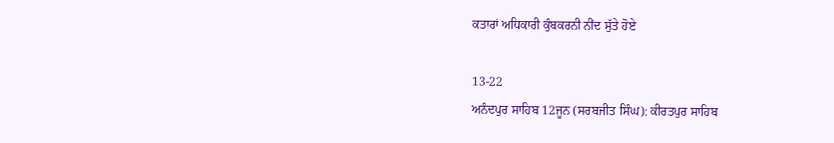ਕਤਾਰਾਂ ਅਧਿਕਾਰੀ ਕੁੰਬਕਰਨੀ ਨੀਂਦ ਸੁੱਤੇ ਹੋਏ

13-22
ਅਨੰਦਪੁਰ ਸਾਹਿਬ 12ਜੂਨ (ਸਰਬਜੀਤ ਸਿੰਘ): ਕੀਰਤਪੁਰ ਸਾਹਿਬ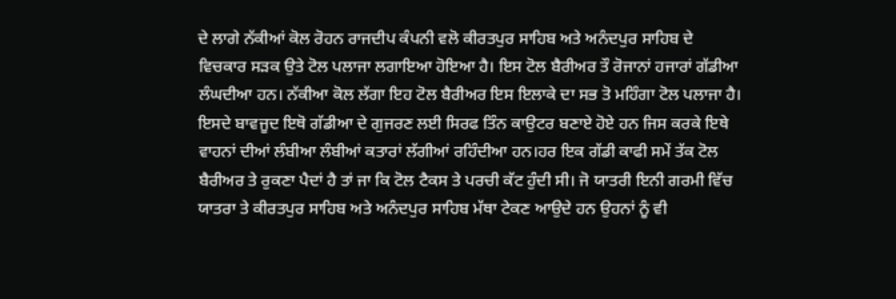ਦੇ ਲਾਗੇ ਨੱਕੀਆਂ ਕੋਲ ਰੋਹਨ ਰਾਜਦੀਪ ਕੰਪਨੀ ਵਲੋ ਕੀਰਤਪੁਰ ਸਾਹਿਬ ਅਤੇ ਅਨੰਦਪੁਰ ਸਾਹਿਬ ਦੇ ਵਿਚਕਾਰ ਸੜਕ ਉਤੇ ਟੋਲ ਪਲਾਜਾ ਲਗਾਇਆ ਹੋਇਆ ਹੈ। ਇਸ ਟੋਲ ਬੈਰੀਅਰ ਤੌ ਰੋਜਾਨਾਂ ਹਜਾਰਾਂ ਗੱਡੀਆ ਲੰਘਦੀਆ ਹਨ। ਨੱਕੀਆ ਕੋਲ ਲੱਗਾ ਇਹ ਟੋਲ ਬੈਰੀਅਰ ਇਸ ਇਲਾਕੇ ਦਾ ਸਭ ਤੋ ਮਹਿੰਗਾ ਟੋਲ ਪਲਾਜਾ ਹੈ। ਇਸਦੇ ਬਾਵਜੂਦ ਇਥੋ ਗੱਡੀਆ ਦੇ ਗੁਜਰਣ ਲਈ ਸਿਰਫ ਤਿੰਨ ਕਾਉਟਰ ਬਣਾਏ ਹੋਏ ਹਨ ਜਿਸ ਕਰਕੇ ਇਥੇ ਵਾਹਨਾਂ ਦੀਆਂ ਲੰਬੀਆ ਲੰਬੀਆਂ ਕਤਾਰਾਂ ਲੱਗੀਆਂ ਰਹਿੰਦੀਆ ਹਨ।ਹਰ ਇਕ ਗੱਡੀ ਕਾਫੀ ਸਮੇਂ ਤੱਕ ਟੋਲ ਬੈਰੀਅਰ ਤੇ ਰੁਕਣਾ ਪੈਦਾਂ ਹੈ ਤਾਂ ਜਾ ਕਿ ਟੋਲ ਟੈਕਸ ਤੇ ਪਰਚੀ ਕੱਟ ਹੁੰਦੀ ਸੀ। ਜੋ ਯਾਤਰੀ ਇਨੀ ਗਰਮੀ ਵਿੱਚ ਯਾਤਰਾ ਤੇ ਕੀਰਤਪੁਰ ਸਾਹਿਬ ਅਤੇ ਅਨੰਦਪੁਰ ਸਾਹਿਬ ਮੱਥਾ ਟੇਕਣ ਆਉਦੇ ਹਨ ਉਹਨਾਂ ਨੂੰ ਵੀ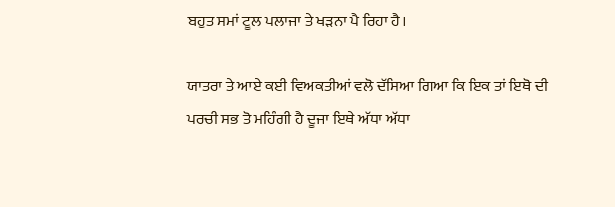ਬਹੁਤ ਸਮਾਂ ਟੂਲ ਪਲਾਜਾ ਤੇ ਖੜਨਾ ਪੈ ਰਿਹਾ ਹੈ।

ਯਾਤਰਾ ਤੇ ਆਏ ਕਈ ਵਿਅਕਤੀਆਂ ਵਲੋ ਦੱਸਿਆ ਗਿਆ ਕਿ ਇਕ ਤਾਂ ਇਥੋ ਦੀ ਪਰਚੀ ਸਭ ਤੋ ਮਹਿੰਗੀ ਹੈ ਦੂਜਾ ਇਥੇ ਅੱਧਾ ਅੱਧਾ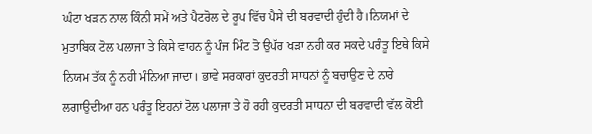ਘੰਟਾ ਖੜਨ ਨਾਲ ਕਿੰਨੀ ਸਮੇਂ ਅਤੇ ਪੈਟਰੋਲ ਦੇ ਰੂਪ ਵਿੱਚ ਪੈਸੇ ਦੀ ਬਰਵਾਦੀ ਹੁੰਦੀ ਹੈ।ਨਿਯਮਾਂ ਦੇ ਮੁਤਾਬਿਕ ਟੋਲ ਪਲਾਜਾ ਤੇ ਕਿਸੇ ਵਾਹਨ ਨੂੰ ਪੰਜ ਮਿੰਟ ਤੋ ਉਪੱਰ ਖੜਾ ਨਹੀ ਕਰ ਸਕਦੇ ਪਰੰਤੂ ਇਥੇ ਕਿਸੇ ਨਿਯਮ ਤੱਕ ਨੂੰ ਨਹੀ ਮੰਨਿਆ ਜਾਦਾ। ਭਾਵੇ ਸਰਕਾਰਾਂ ਕੁਦਰਤੀ ਸਾਧਨਾਂ ਨੂੰ ਬਚਾਉਣ ਦੇ ਨਾਰੇ ਲਗਾਉਦੀਆ ਹਨ ਪਰੰਤੂ ਇਹਨਾਂ ਟੋਲ ਪਲਾਜਾ ਤੇ ਹੋ ਰਹੀ ਕੁਦਰਤੀ ਸਾਧਨਾ ਦੀ ਬਰਵਾਦੀ ਵੱਲ ਕੋਈ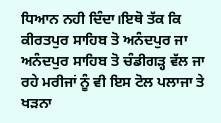ਧਿਆਨ ਨਹੀ ਦਿੰਦਾ।ਇਥੋ ਤੱਕ ਕਿ ਕੀਰਤਪੁਰ ਸਾਹਿਬ ਤੋ ਅਨੰਦਪੁਰ ਜਾ ਅਨੰਦਪੁਰ ਸਾਹਿਬ ਤੋ ਚੰਡੀਗੜ੍ਹ ਵੱਲ ਜਾ ਰਹੇ ਮਰੀਜਾਂ ਨੂੰ ਵੀ ਇਸ ਟੋਲ ਪਲਾਜਾ ਤੇ ਖੜਨਾ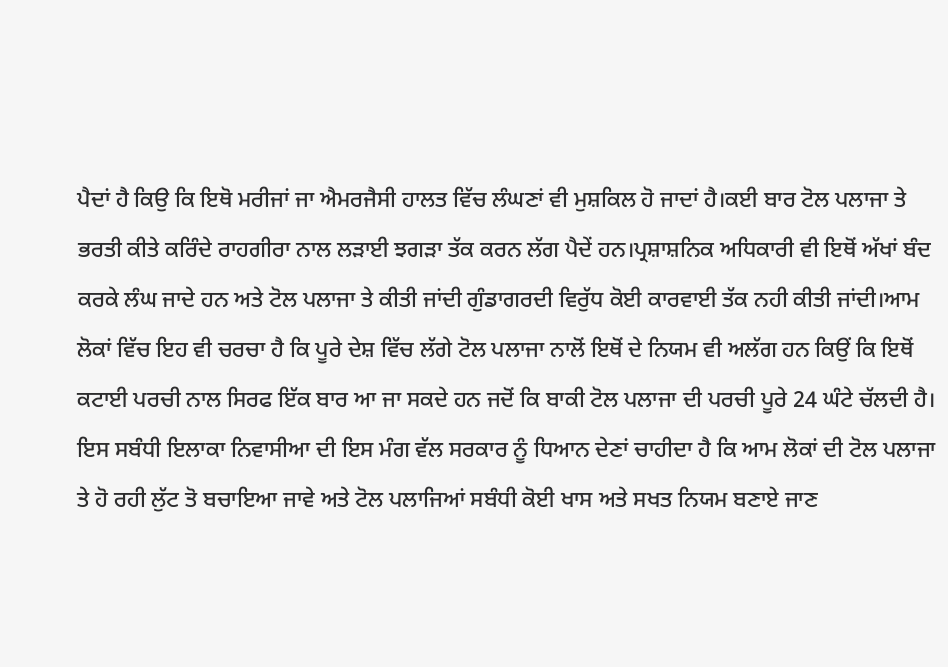ਪੈਦਾਂ ਹੈ ਕਿਉ ਕਿ ਇਥੋ ਮਰੀਜਾਂ ਜਾ ਐਮਰਜੈਸੀ ਹਾਲਤ ਵਿੱਚ ਲੰਘਣਾਂ ਵੀ ਮੁਸ਼ਕਿਲ ਹੋ ਜਾਦਾਂ ਹੈ।ਕਈ ਬਾਰ ਟੋਲ ਪਲਾਜਾ ਤੇ ਭਰਤੀ ਕੀਤੇ ਕਰਿੰਦੇ ਰਾਹਗੀਰਾ ਨਾਲ ਲੜਾਈ ਝਗੜਾ ਤੱਕ ਕਰਨ ਲੱਗ ਪੈਦੇਂ ਹਨ।ਪ੍ਰਸ਼ਾਸ਼ਨਿਕ ਅਧਿਕਾਰੀ ਵੀ ਇਥੋਂ ਅੱਖਾਂ ਬੰਦ ਕਰਕੇ ਲੰਘ ਜਾਦੇ ਹਨ ਅਤੇ ਟੋਲ ਪਲਾਜਾ ਤੇ ਕੀਤੀ ਜਾਂਦੀ ਗੁੰਡਾਗਰਦੀ ਵਿਰੁੱਧ ਕੋਈ ਕਾਰਵਾਈ ਤੱਕ ਨਹੀ ਕੀਤੀ ਜਾਂਦੀ।ਆਮ ਲੋਕਾਂ ਵਿੱਚ ਇਹ ਵੀ ਚਰਚਾ ਹੈ ਕਿ ਪੂਰੇ ਦੇਸ਼ ਵਿੱਚ ਲੱਗੇ ਟੋਲ ਪਲਾਜਾ ਨਾਲੋਂ ਇਥੋਂ ਦੇ ਨਿਯਮ ਵੀ ਅਲੱਗ ਹਨ ਕਿਉਂ ਕਿ ਇਥੋਂ ਕਟਾਈ ਪਰਚੀ ਨਾਲ ਸਿਰਫ ਇੱਕ ਬਾਰ ਆ ਜਾ ਸਕਦੇ ਹਨ ਜਦੋਂ ਕਿ ਬਾਕੀ ਟੋਲ ਪਲਾਜਾ ਦੀ ਪਰਚੀ ਪੂਰੇ 24 ਘੰਟੇ ਚੱਲਦੀ ਹੈ। ਇਸ ਸਬੰਧੀ ਇਲਾਕਾ ਨਿਵਾਸੀਆ ਦੀ ਇਸ ਮੰਗ ਵੱਲ ਸਰਕਾਰ ਨੂੰ ਧਿਆਨ ਦੇਣਾਂ ਚਾਹੀਦਾ ਹੈ ਕਿ ਆਮ ਲੋਕਾਂ ਦੀ ਟੋਲ ਪਲਾਜਾ ਤੇ ਹੋ ਰਹੀ ਲੁੱਟ ਤੋ ਬਚਾਇਆ ਜਾਵੇ ਅਤੇ ਟੋਲ ਪਲਾਜਿਆਂ ਸਬੰਧੀ ਕੋਈ ਖਾਸ ਅਤੇ ਸਖਤ ਨਿਯਮ ਬਣਾਏ ਜਾਣ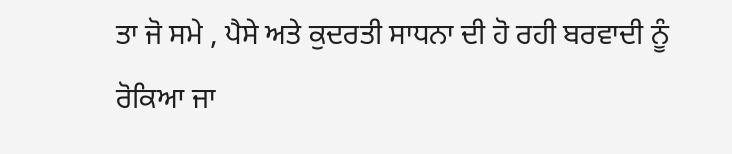ਤਾ ਜੋ ਸਮੇ , ਪੈਸੇ ਅਤੇ ਕੁਦਰਤੀ ਸਾਧਨਾ ਦੀ ਹੋ ਰਹੀ ਬਰਵਾਦੀ ਨੂੰ ਰੋਕਿਆ ਜਾ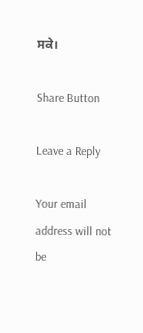ਸਕੇ।

Share Button

Leave a Reply

Your email address will not be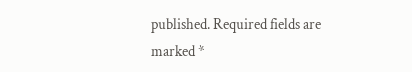published. Required fields are marked *